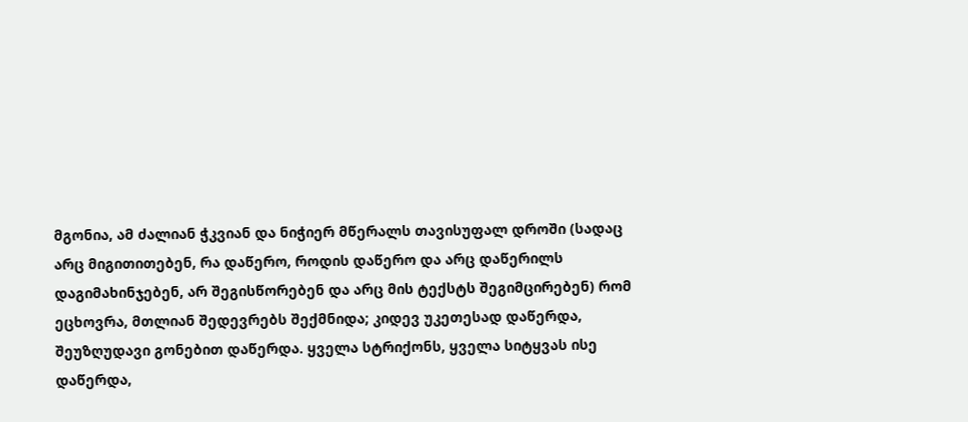მგონია, ამ ძალიან ჭკვიან და ნიჭიერ მწერალს თავისუფალ დროში (სადაც არც მიგითითებენ, რა დაწერო, როდის დაწერო და არც დაწერილს დაგიმახინჯებენ, არ შეგისწორებენ და არც მის ტექსტს შეგიმცირებენ) რომ ეცხოვრა, მთლიან შედევრებს შექმნიდა; კიდევ უკეთესად დაწერდა, შეუზღუდავი გონებით დაწერდა. ყველა სტრიქონს, ყველა სიტყვას ისე დაწერდა,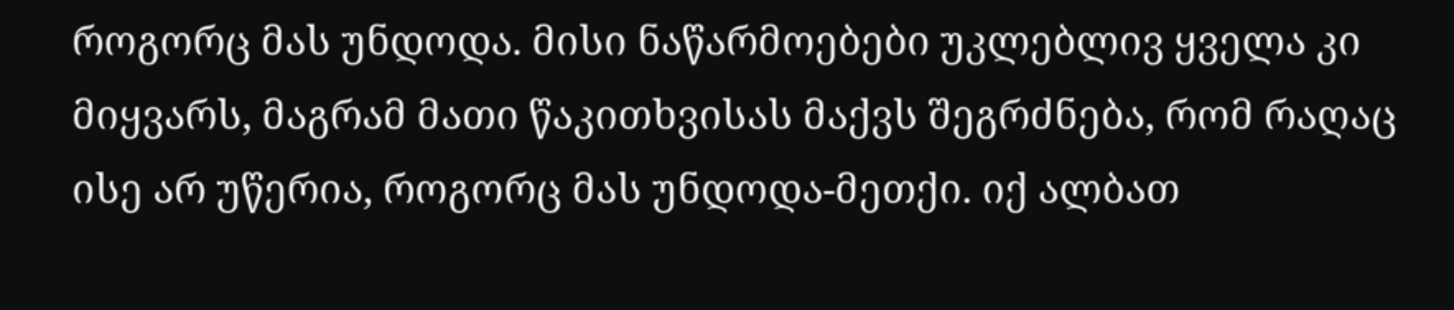როგორც მას უნდოდა. მისი ნაწარმოებები უკლებლივ ყველა კი მიყვარს, მაგრამ მათი წაკითხვისას მაქვს შეგრძნება, რომ რაღაც ისე არ უწერია, როგორც მას უნდოდა-მეთქი. იქ ალბათ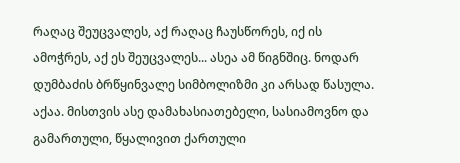რაღაც შეუცვალეს, აქ რაღაც ჩაუსწორეს, იქ ის ამოჭრეს, აქ ეს შეუცვალეს... ასეა ამ წიგნშიც. ნოდარ დუმბაძის ბრწყინვალე სიმბოლიზმი კი არსად წასულა. აქაა. მისთვის ასე დამახასიათებელი, სასიამოვნო და გამართული, წყალივით ქართული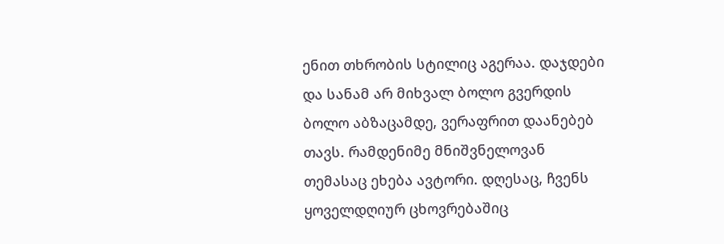ენით თხრობის სტილიც აგერაა. დაჯდები და სანამ არ მიხვალ ბოლო გვერდის ბოლო აბზაცამდე, ვერაფრით დაანებებ თავს. რამდენიმე მნიშვნელოვან თემასაც ეხება ავტორი. დღესაც, ჩვენს ყოველდღიურ ცხოვრებაშიც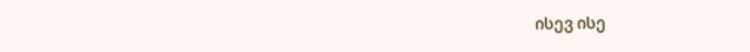ისევ ისე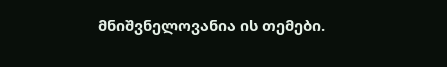მნიშვნელოვანია ის თემები.